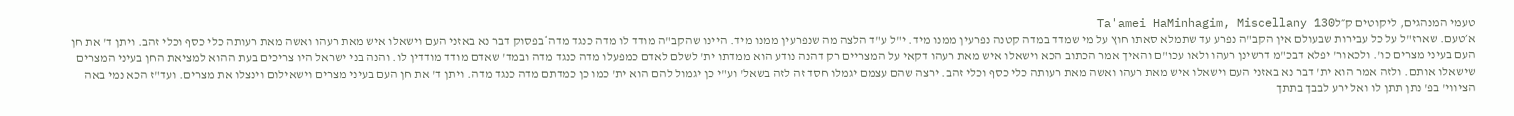טעמי המנהגים, ליקוטים ק״לTa'amei HaMinhagim, Miscellany 130
א׳טעם. שארז"ל על כל עבירות שבעולם אין הקב"ה נפרע עד שתמלא סאתו חוץ על מי שמדד במדה קטנה נפרעין ממנו מיד. י"ל ע"ד הלצה מה שנפרעין ממנו מיד. היינו שהקב"ה מודד לו מדה כנגד מדה*בפסוק דבר נא באזני העם וישאלו איש מאת רעהו ואשה מאת רעותה כלי כסף וכלי זהב. ויתן ד' את חן העם בעיני מצרים כו'. ולכאור' יפלא דבכ"מ דרשינן רעהו ולאו עכו"ם והאיך אמר הכתוב הכא וישאלו איש מאת רעהו דקאי על המצריים רק דהנה נודע הוא ממדתו ית' לשלם לאדם כמפעלו מדה כנגד מדה ובמד' שאדם מודד מודדין לו. והנה בני ישראל היו צריכים בעת ההוא למציאת החן בעיני המצרים שישאלו אותם. ולזה אמר הוא ית' דבר נא באזני העם וישאלו איש מאת רעהו ואשה מאת רעותה כלי כסף וכלי זהב. ירצה שהם עצמם יגמלו חסד זה לזה בשאל' וע"י כן יגמול להם הוא ית' כמו כן כמדתם מדה כנגד מדה. ויתן ד' את חן העם בעיני מצרים וישאילום וינצלו את מצרים. ועד"ז הכא נמי באה הציווי' בפ' נתן תתן לו ואל ירע לבבך בתתך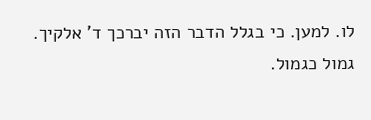לו. למען. כי בגלל הדבר הזה יברכך ד' אלקיך. גמול כגמול.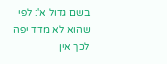בשם גדול א': לפי שהוא לא מדד יפה לכך אין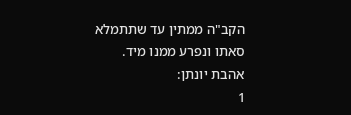הקב"ה ממתין עד שתתמלא סאתו ונפרע ממנו מיד. אהבת יונתן:
1